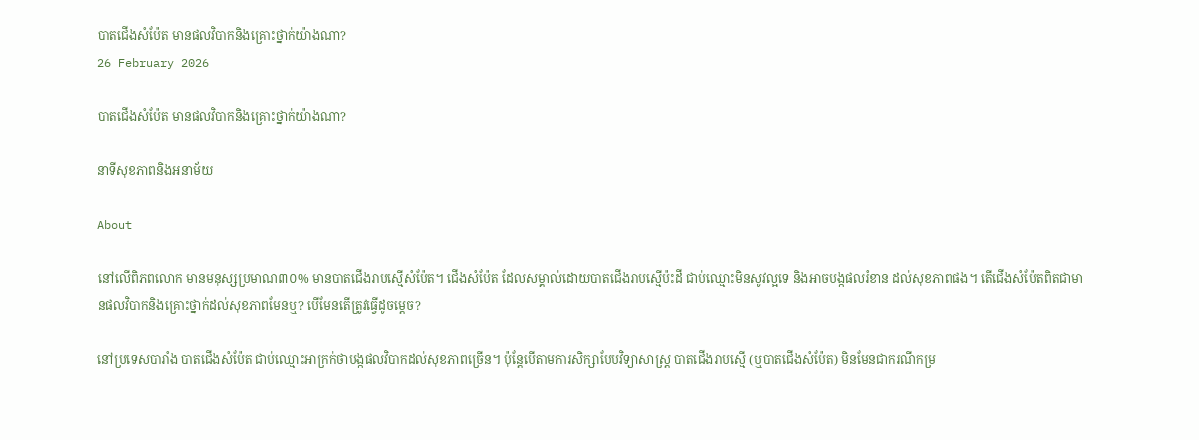បាតជើងសំប៉ែត មានផលវិបាកនិងគ្រោះថ្នាក់យ៉ាងណា?
26 February 2026

បាតជើងសំប៉ែត មានផលវិបាកនិងគ្រោះថ្នាក់យ៉ាងណា?

នាទីសុខភាពនិងអនាម័យ

About

នៅលើពិភពលោក មានមនុស្សប្រមាណ៣០% មានបាតជើងរាបស្មើសំប៉ែត។ ជើងសំប៉ែត ដែលសម្គាល់ដោយបាតជើងរាបស្មើប៉ះដី ជាប់ឈ្មោះមិនសូវល្អទេ និងអាចបង្កផលរំខាន ដល់សុខភាពផង។ តើជើងសំប៉ែតពិតជាមានផលវិបាកនិងគ្រោះថ្នាក់ដល់សុខភាពមែនឬ? បើមែនតើត្រូវធ្វើដូចម្តេច?

នៅប្រទេសបារាំង បាតជើងសំប៉ែត ជាប់ឈ្មោះអាក្រក់ថាបង្កផលវិបាកដល់សុខភាពច្រើន។ ប៉ុន្តែបើតាមការសិក្សាបែបវិទ្យាសាស្ត្រ បាតជើងរាបស្មើ (ឬបាតជើងសំប៉ែត) មិនមែនជាករណីកម្រ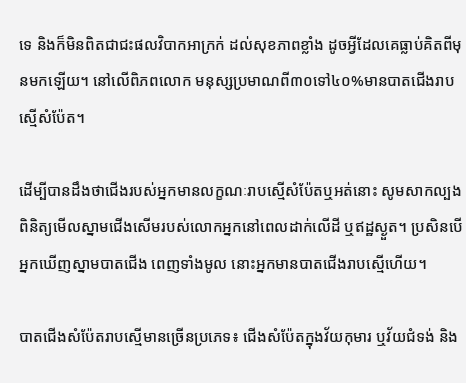ទេ និងក៏មិនពិតជាជះផលវិបាកអាក្រក់ ដល់សុខភាពខ្លាំង ដូចអ្វីដែលគេធ្លាប់គិតពីមុនមកឡើយ។ នៅលើពិភពលោក មនុស្សប្រមាណពី៣០ទៅ៤០%មានបាតជើងរាបស្មើសំប៉ែត។

ដើម្បីបានដឹងថាជើងរបស់អ្នកមានលក្ខណៈរាបស្មើសំប៉ែតឬអត់នោះ សូមសាកល្បងពិនិត្យមើលស្នាមជើងសើមរបស់លោកអ្នកនៅពេលដាក់លើដី ឬឥដ្ឋស្ងួត។ ប្រសិនបើអ្នកឃើញស្នាមបាតជើង ពេញទាំងមូល នោះអ្នកមានបាតជើងរាបស្មើហើយ។

បាតជើងសំប៉ែតរាបស្មើមានច្រើនប្រភេទ៖ ជើងសំប៉ែតក្នុងវ័យកុមារ ឬវ័យជំទង់ និង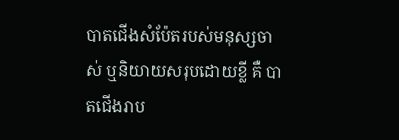បាតជើងសំប៉ែតរបស់មនុស្សចាស់ ឬនិយាយសរុបដោយខ្លី គឺ បាតជើងរាប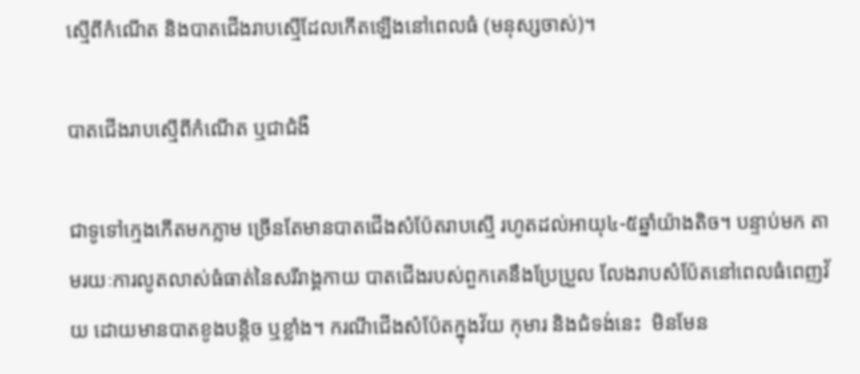ស្មើពីកំណើត និងបាតជើងរាបស្មើដែលកើតឡើងនៅពេលធំ (មនុស្សចាស់)។

បាតជើងរាបស្មើពីកំណើត ឬជាជំងឺ

ជាទូទៅក្មេងកើតមកភ្លាម ច្រើនតែមានបាតជើងសំប៉ែតរាបស្មើ រហូតដល់អាយុ៤-៥ឆ្នាំយ៉ាងតិច។ បន្ទាប់មក តាមរយៈការលូតលាស់ធំធាត់នៃសរីរាង្គកាយ បាតជើងរបស់ពួកគេនឹងប្រែប្រួល លែងរាបសំប៉ែតនៅពេលធំពេញវ័យ ដោយមានបាតខូងបន្តិច ឬខ្លាំង។ ករណីជើងសំប៉ែតក្នុងវ័យ កុមារ និងជំទង់នេះ  មិនមែន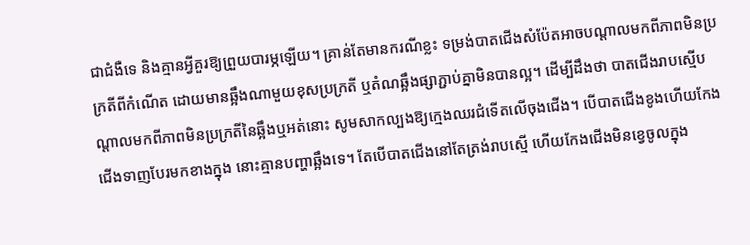ជាជំងឺទេ និងគ្មានអ្វីគួរឱ្យព្រួយបារម្ភឡើយ។ គ្រាន់តែមានករណីខ្លះ ទម្រង់បាតជើងសំប៉ែតអាចបណ្តាលមកពីភាពមិនប្រក្រតីពីកំណើត ដោយមានឆ្អឹងណាមួយខុសប្រក្រតី ឬតំណឆ្អឹងផ្សាភ្ជាប់គ្នាមិនបានល្អ។ ដើម្បីដឹងថា បាតជើងរាបស្មើបណ្តាលមកពីភាពមិនប្រក្រតីនៃឆ្អឹងឬអត់នោះ សូមសាកល្បងឱ្យក្មេងឈរជំទើតលើចុងជើង។ បើបាតជើងខូងហើយកែងជើងទាញបែរមកខាងក្នុង នោះគ្មានបញ្ហាឆ្អឹងទេ។ តែបើបាតជើងនៅតែត្រង់រាបស្មើ ហើយកែងជើងមិនខ្វេចូលក្នុង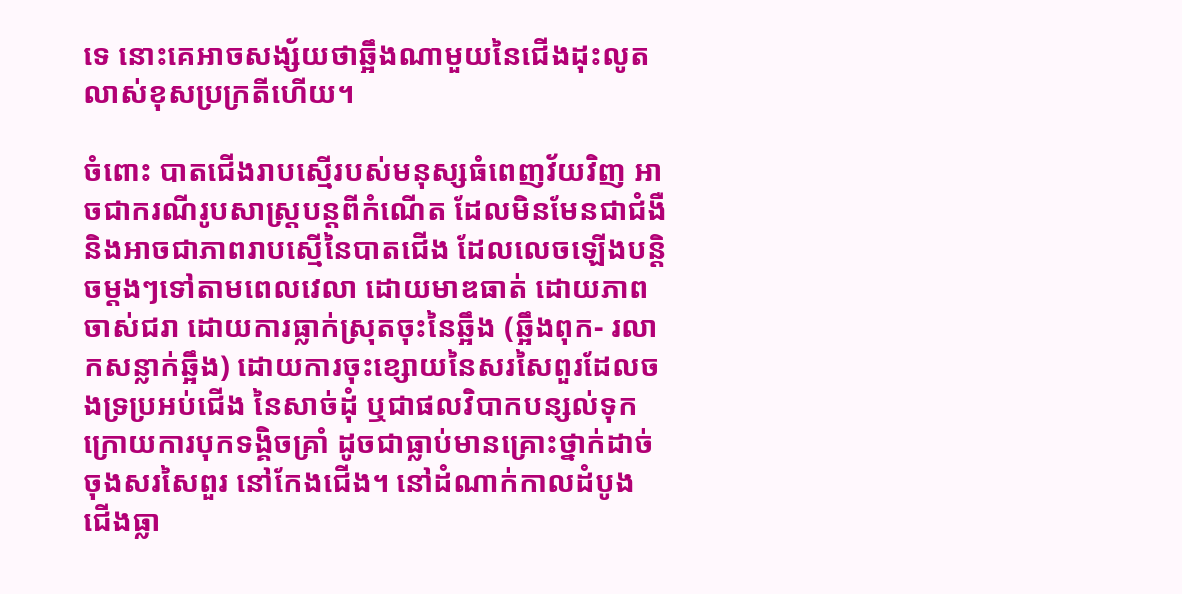ទេ នោះគេអាចសង្ស័យថាឆ្អឹងណាមួយនៃជើងដុះលូតលាស់ខុសប្រក្រតីហើយ។

ចំពោះ បាតជើងរាបស្មើរបស់មនុស្សធំពេញវ័យវិញ អាចជាករណីរូបសាស្ត្របន្តពីកំណើត ដែលមិនមែនជាជំងឺ និងអាចជាភាពរាបស្មើនៃបាតជើង ដែលលេចឡើងបន្តិចម្តងៗទៅតាមពេលវេលា ដោយមាឌធាត់ ដោយភាពចាស់ជរា ដោយការធ្លាក់ស្រុតចុះនៃឆ្អឹង (ឆ្អឹងពុក- រលាកសន្លាក់ឆ្អឹង) ដោយការចុះខ្សោយនៃសរសៃពួរដែលចងទ្រប្រអប់ជើង នៃសាច់ដុំ ឬជាផលវិបាកបន្សល់ទុកក្រោយការបុកទង្គិចគ្រាំ ដូចជាធ្លាប់មានគ្រោះថ្នាក់ដាច់ចុងសរសៃពួរ នៅកែងជើង។ នៅដំណាក់កាលដំបូង ជើងធ្លា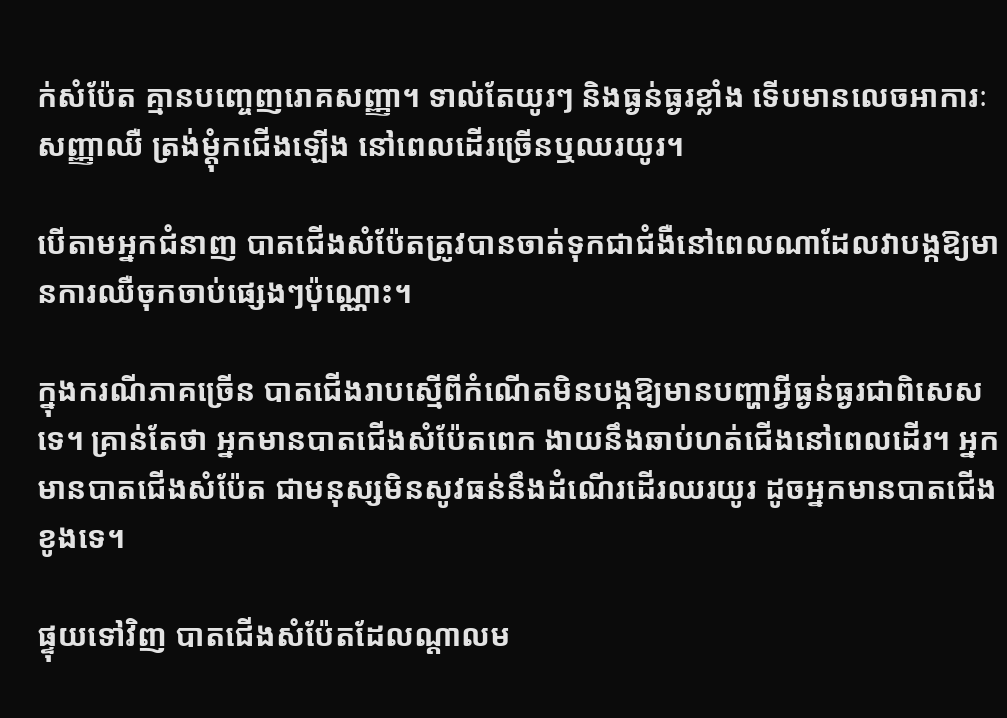ក់សំប៉ែត គ្មានបញ្ចេញរោគសញ្ញា។ ទាល់តែយូរៗ និងធ្ងន់ធ្ងរខ្លាំង ទើបមានលេចអាការៈសញ្ញាឈឺ ត្រង់ម្តុំកជើងឡើង នៅពេលដើរច្រើនឬឈរយូរ។

បើតាមអ្នកជំនាញ បាតជើងសំប៉ែតត្រូវបានចាត់ទុកជាជំងឺនៅពេលណាដែលវាបង្កឱ្យមានការឈឺចុកចាប់ផ្សេងៗប៉ុណ្ណោះ។

ក្នុងករណីភាគច្រើន បាតជើងរាបស្មើពីកំណើតមិនបង្កឱ្យមានបញ្ហាអ្វីធ្ងន់ធ្ងរជាពិសេសទេ។ គ្រាន់តែថា អ្នកមានបាតជើងសំប៉ែតពេក ងាយនឹងឆាប់ហត់ជើងនៅពេលដើរ។ អ្នកមានបាតជើងសំប៉ែត ជាមនុស្សមិនសូវធន់នឹងដំណើរដើរឈរយូរ ដូចអ្នកមានបាតជើងខូងទេ។

ផ្ទុយទៅវិញ បាតជើងសំប៉ែតដែលណ្តាលម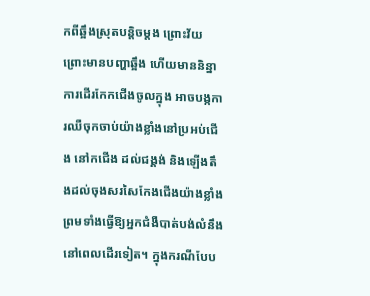កពីឆ្អឹងស្រុតបន្តិចម្តង ព្រោះវ័យ ព្រោះមានបញ្ហាឆ្អឹង ហើយមាននិន្នាការដើរកែកជើងចូលក្នុង អាចបង្កការឈឺចុកចាប់យ៉ាងខ្លាំងនៅប្រអប់ជើង នៅកជើង ដល់ជង្គង់ និងឡើងតឹងដល់ចុងសរសៃកែងជើងយ៉ាងខ្លាំង ព្រមទាំងធ្វើឱ្យអ្នកជំងឺបាត់បង់លំនឹងនៅពេលដើរទៀត។ ក្នុងករណីបែប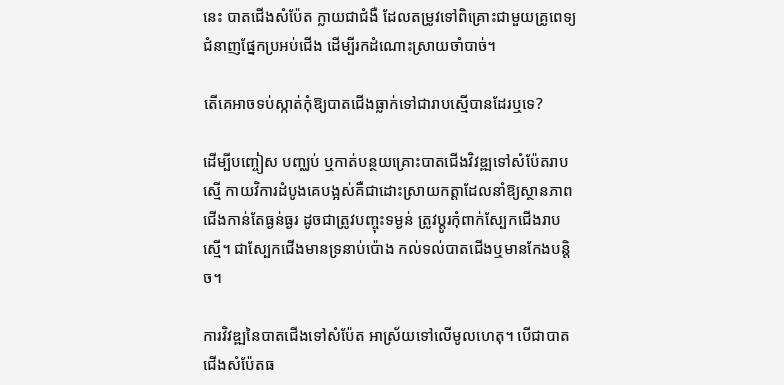នេះ បាតជើងសំប៉ែត ក្លាយជាជំងឺ ដែលតម្រូវទៅពិគ្រោះជាមួយគ្រូពេទ្យជំនាញផ្នែកប្រអប់ជើង ដើម្បីរកដំណោះស្រាយចាំបាច់។

តើគេអាចទប់ស្កាត់កុំឱ្យបាតជើងធ្លាក់ទៅជារាបស្មើបានដែរឬទេ?

ដើម្បីបញ្ចៀស បញ្ឈប់ ឬកាត់បន្ថយគ្រោះបាតជើងវិវឌ្ឍទៅសំប៉ែតរាបស្មើ កាយវិការដំបូងគេបង្អស់គឺជាដោះស្រាយកត្តាដែលនាំឱ្យស្ថានភាពជើងកាន់តែធ្ងន់ធ្ងរ ដូចជាត្រូវបញ្ចុះទម្ងន់ ត្រូវប្តូរកុំពាក់ស្បែកជើងរាបស្មើ។ ជាស្បែកជើងមានទ្រនាប់ប៉ោង កល់ទល់បាតជើងឬមានកែងបន្តិច។

ការវិវឌ្ឍនៃបាតជើងទៅសំប៉ែត អាស្រ័យទៅលើមូលហេតុ។ បើជាបាតជើងសំប៉ែតធ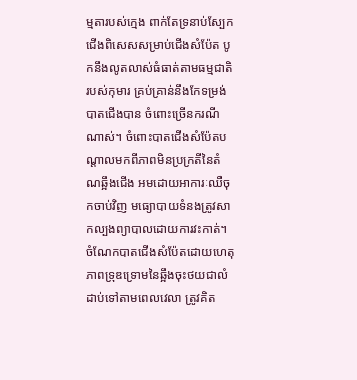ម្មតារបស់ក្មេង ពាក់តែទ្រនាប់ស្បែកជើងពិសេសសម្រាប់ជើងសំប៉ែត បូកនឹងលូតលាស់ធំធាត់តាមធម្មជាតិរបស់កុមារ គ្រប់គ្រាន់នឹងកែទម្រង់បាតជើងបាន ចំពោះច្រើនករណីណាស់។ ចំពោះបាតជើងសំប៉ែតបណ្តាលមកពីភាពមិនប្រក្រតីនៃតំណឆ្អឹងជើង អមដោយអាការៈឈឺចុកចាប់វិញ មធ្យោបាយទំនងត្រូវសាកល្បងព្យាបាលដោយការវះកាត់។ ចំណែកបាតជើងសំប៉ែតដោយហេតុភាពទ្រុឌទ្រោមនៃឆ្អឹងចុះថយជាលំដាប់ទៅតាមពេលវេលា ត្រូវគិត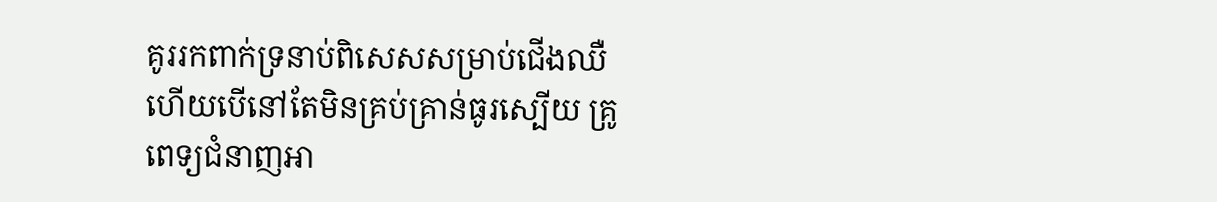គូររកពាក់ទ្រនាប់ពិសេសសម្រាប់ជើងឈឺ ហើយបើនៅតែមិនគ្រប់គ្រាន់ធូរស្បើយ គ្រូពេទ្យជំនាញអា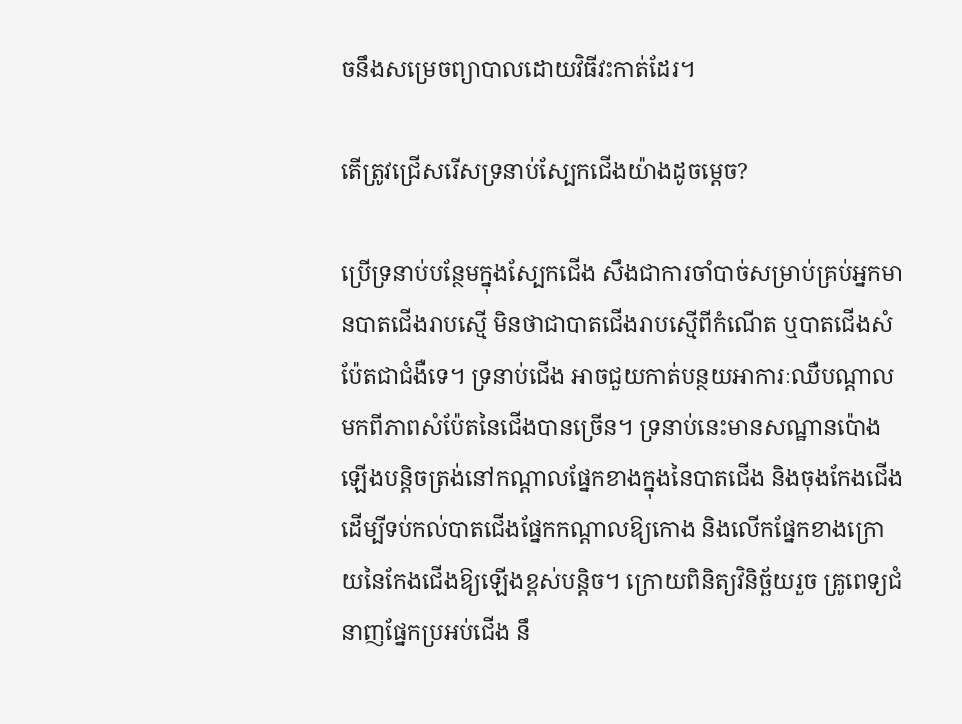ចនឹងសម្រេចព្យាបាលដោយវិធីវះកាត់ដែរ។

តើត្រូវជ្រើសរើសទ្រនាប់ស្បែកជើងយ៉ាងដូចម្តេច?

ប្រើទ្រនាប់បន្ថែមក្នុងស្បែកជើង សឹងជាការចាំបាច់សម្រាប់គ្រប់អ្នកមានបាតជើងរាបស្មើ មិនថាជាបាតជើងរាបស្មើពីកំណើត ឬបាតជើងសំប៉ែតជាជំងឺទេ។ ទ្រនាប់ជើង អាចជួយកាត់បន្ថយអាការៈឈឺបណ្តាលមកពីភាពសំប៉ែតនៃជើងបានច្រើន។ ទ្រនាប់នេះមានសណ្ឋានប៉ោងឡើងបន្តិចត្រង់នៅកណ្តាលផ្នែកខាងក្នុងនៃបាតជើង និងចុងកែងជើង ដើម្បីទប់កល់បាតជើងផ្នែកកណ្តាលឱ្យកោង និងលើកផ្នែកខាងក្រោយនៃកែងជើងឱ្យឡើងខ្ពស់បន្តិច។ ក្រោយពិនិត្យវិនិច្ឆ័យរួច គ្រូពេទ្យជំនាញផ្នែកប្រអប់ជើង នឹ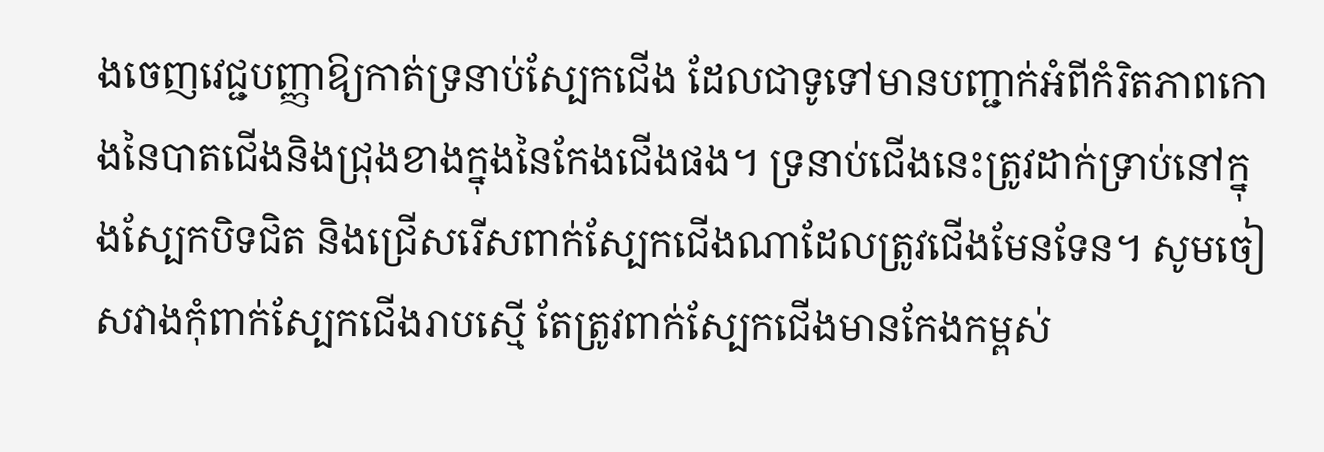ងចេញវេជ្ជបញ្ញាឱ្យកាត់ទ្រនាប់ស្បែកជើង ដែលជាទូទៅមានបញ្ជាក់អំពីកំរិតភាពកោងនៃបាតជើងនិងជ្រុងខាងក្នុងនៃកែងជើងផង។ ទ្រនាប់ជើងនេះត្រូវដាក់ទ្រាប់នៅក្នុងស្បែកបិទជិត និងជ្រើសរើសពាក់ស្បែកជើងណាដែលត្រូវជើងមែនទែន។ សូមចៀសវាងកុំពាក់ស្បែកជើងរាបស្មើ តែត្រូវពាក់ស្បែកជើងមានកែងកម្ពស់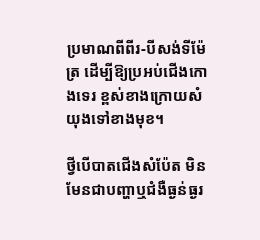ប្រមាណពីពីរ-បីសង់ទីម៉ែត្រ ដើម្បីឱ្យប្រអប់ជើងកោងទេរ ខ្ពស់ខាងក្រោយសំយុងទៅខាងមុខ។

ថ្វីបើបាតជើងសំប៉ែត មិនមែនជាបញ្ហាឬជំងឺធ្ងន់ធ្ងរ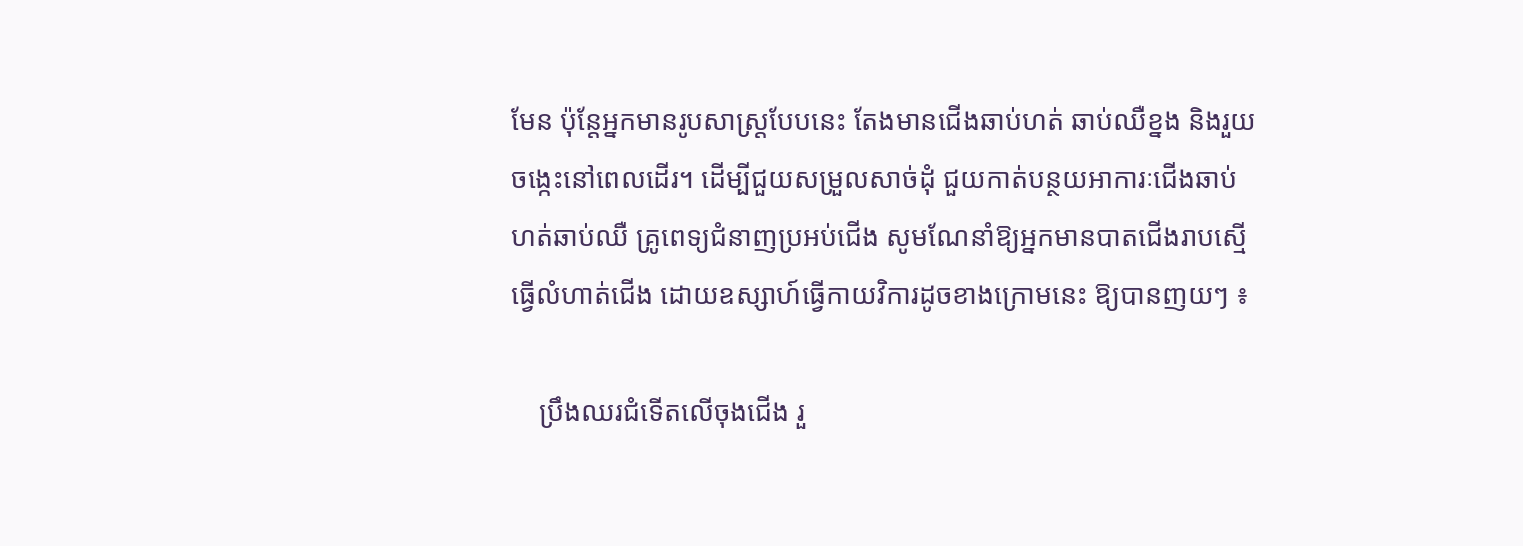មែន ប៉ុន្តែអ្នកមានរូបសាស្ត្របែបនេះ តែងមានជើងឆាប់ហត់ ឆាប់ឈឺខ្នង និងរួយចង្កេះនៅពេលដើរ។ ដើម្បីជួយសម្រួលសាច់ដុំ ជួយកាត់បន្ថយអាការៈជើងឆាប់ហត់ឆាប់ឈឺ គ្រូពេទ្យជំនាញប្រអប់ជើង សូមណែនាំឱ្យអ្នកមានបាតជើងរាបស្មើ ធ្វើលំហាត់ជើង ដោយឧស្សាហ៍ធ្វើកាយវិការដូចខាងក្រោមនេះ ឱ្យបានញយៗ ៖

    ប្រឹងឈរជំទើតលើចុងជើង រួ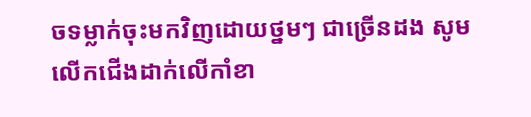ចទម្លាក់ចុះមកវិញដោយថ្នមៗ ជាច្រើនដង សូមលើកជើងដាក់លើកាំខា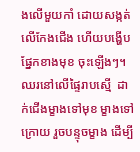ងលើមួយកាំ ដោយសង្កត់លើកែងជើង ហើយបង្ហើបផ្នែកខាងមុខ ចុះឡើងៗ។ ឈរនៅលើផ្ទៃរាបស្មើ  ដាក់ជើងម្ខាងទៅមុខ ម្ខាងទៅក្រោយ រួចបន្ទុចម្ខាង ដើម្បី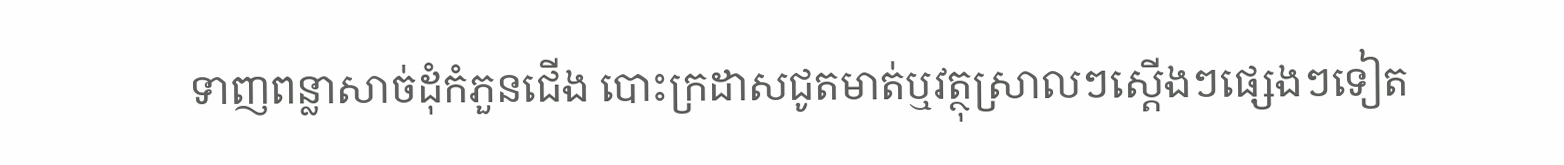ទាញពន្លាសាច់ដុំកំភួនជើង បោះក្រដាសជូតមាត់ឬវត្ថុស្រាលៗស្តើងៗផ្សេងៗទៀត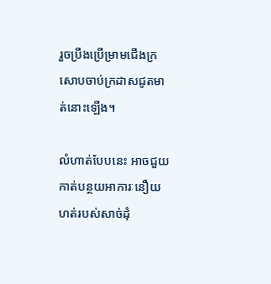រួចប្រឹងប្រើម្រាមជើងក្រសោបចាប់ក្រដាសជូតមាត់នោះឡើង។

លំហាត់បែបនេះ អាចជួយកាត់បន្ថយអាការៈនឿយហត់របស់សាច់ដុំ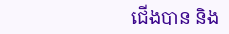ជើងបាន និង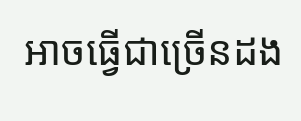អាចធ្វើជាច្រើនដង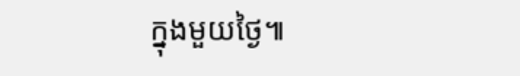ក្នុងមួយថ្ងៃ៕